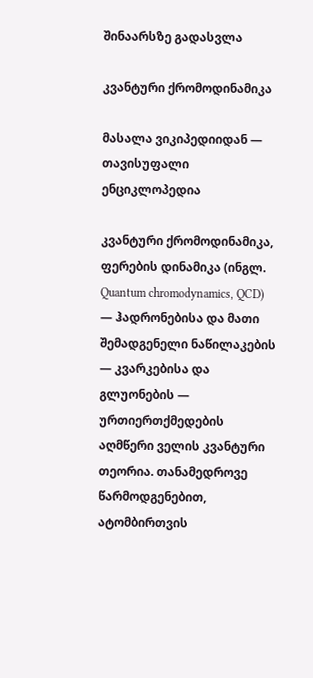შინაარსზე გადასვლა

კვანტური ქრომოდინამიკა

მასალა ვიკიპედიიდან — თავისუფალი ენციკლოპედია

კვანტური ქრომოდინამიკა, ფერების დინამიკა (ინგლ. Quantum chromodynamics, QCD) — ჰადრონებისა და მათი შემადგენელი ნაწილაკების — კვარკებისა და გლუონების — ურთიერთქმედების აღმწერი ველის კვანტური თეორია. თანამედროვე წარმოდგენებით, ატომბირთვის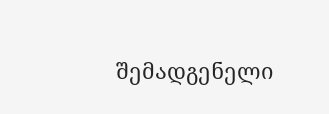შემადგენელი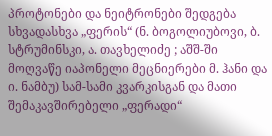პროტონები და ნეიტრონები შედგება სხვადასხვა „ფერის“ (ნ. ბოგოლიუბოვი, ბ. სტრუმინსკი, ა. თავხელიძე ; აშშ-ში მოღვაწე იაპონელი მეცნიერები მ. ჰანი და ი. ნამბუ) სამ-სამი კვარკისგან და მათი შემაკავშირებელი „ფერადი“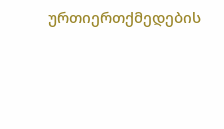ურთიერთქმედების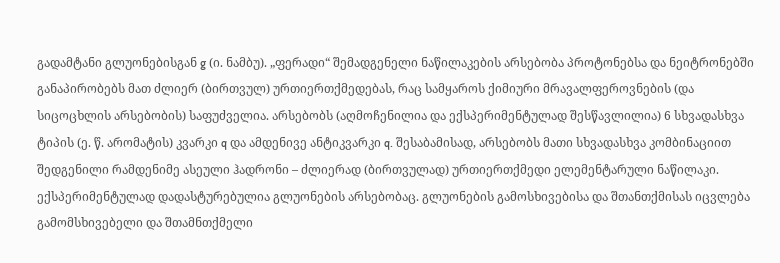გადამტანი გლუონებისგან g (ი. ნამბუ). „ფერადი“ შემადგენელი ნაწილაკების არსებობა პროტონებსა და ნეიტრონებში განაპირობებს მათ ძლიერ (ბირთვულ) ურთიერთქმედებას, რაც სამყაროს ქიმიური მრავალფეროვნების (და სიცოცხლის არსებობის) საფუძველია. არსებობს (აღმოჩენილია და ექსპერიმენტულად შესწავლილია) 6 სხვადასხვა ტიპის (ე. წ. არომატის) კვარკი q და ამდენივე ანტიკვარკი q. შესაბამისად, არსებობს მათი სხვადასხვა კომბინაციით შედგენილი რამდენიმე ასეული ჰადრონი – ძლიერად (ბირთვულად) ურთიერთქმედი ელემენტარული ნაწილაკი. ექსპერიმენტულად დადასტურებულია გლუონების არსებობაც. გლუონების გამოსხივებისა და შთანთქმისას იცვლება გამომსხივებელი და შთამნთქმელი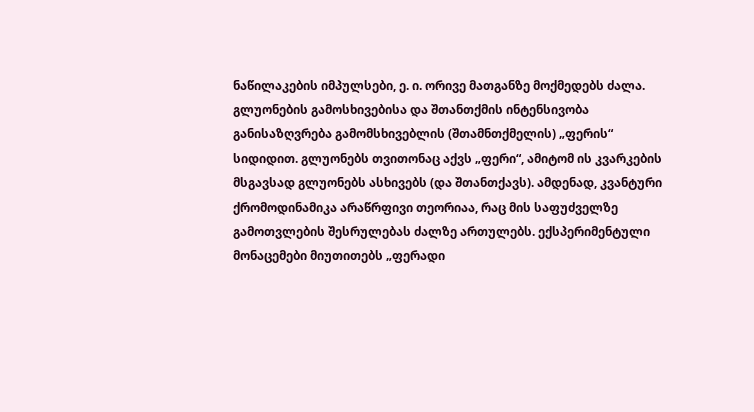ნაწილაკების იმპულსები, ე. ი. ორივე მათგანზე მოქმედებს ძალა. გლუონების გამოსხივებისა და შთანთქმის ინტენსივობა განისაზღვრება გამომსხივებლის (შთამნთქმელის) „ფერის“ სიდიდით. გლუონებს თვითონაც აქვს „ფერი“, ამიტომ ის კვარკების მსგავსად გლუონებს ასხივებს (და შთანთქავს). ამდენად, კვანტური ქრომოდინამიკა არაწრფივი თეორიაა, რაც მის საფუძველზე გამოთვლების შესრულებას ძალზე ართულებს. ექსპერიმენტული მონაცემები მიუთითებს „ფერადი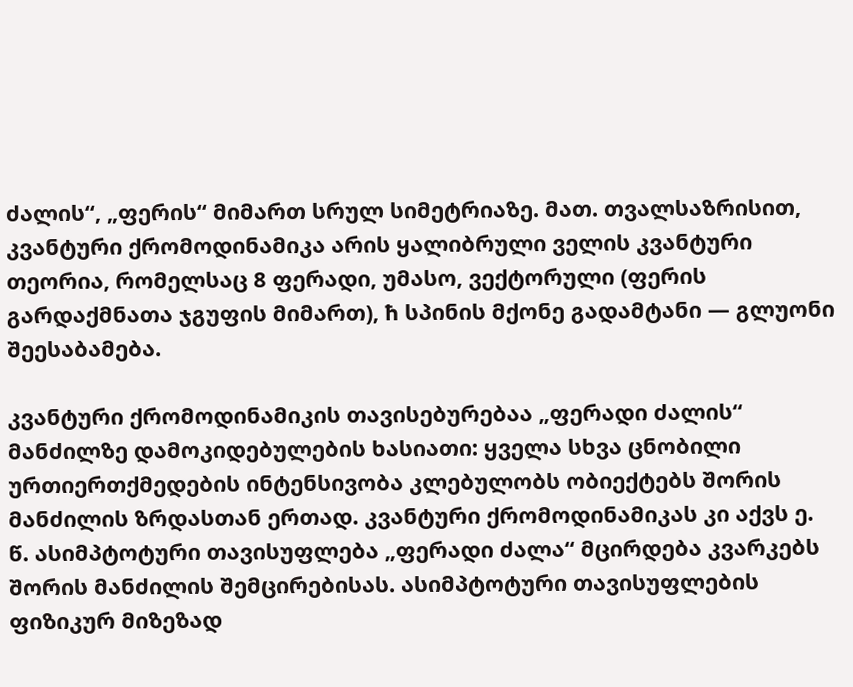ძალის“, „ფერის“ მიმართ სრულ სიმეტრიაზე. მათ. თვალსაზრისით, კვანტური ქრომოდინამიკა არის ყალიბრული ველის კვანტური თეორია, რომელსაც 8 ფერადი, უმასო, ვექტორული (ფერის გარდაქმნათა ჯგუფის მიმართ), ħ სპინის მქონე გადამტანი — გლუონი შეესაბამება.

კვანტური ქრომოდინამიკის თავისებურებაა „ფერადი ძალის“ მანძილზე დამოკიდებულების ხასიათი: ყველა სხვა ცნობილი ურთიერთქმედების ინტენსივობა კლებულობს ობიექტებს შორის მანძილის ზრდასთან ერთად. კვანტური ქრომოდინამიკას კი აქვს ე. წ. ასიმპტოტური თავისუფლება „ფერადი ძალა“ მცირდება კვარკებს შორის მანძილის შემცირებისას. ასიმპტოტური თავისუფლების ფიზიკურ მიზეზად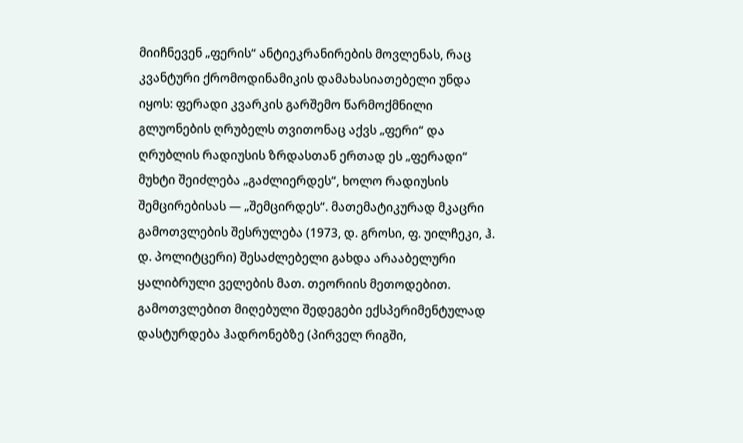მიიჩნევენ „ფერის“ ანტიეკრანირების მოვლენას, რაც კვანტური ქრომოდინამიკის დამახასიათებელი უნდა იყოს: ფერადი კვარკის გარშემო წარმოქმნილი გლუონების ღრუბელს თვითონაც აქვს „ფერი“ და ღრუბლის რადიუსის ზრდასთან ერთად ეს „ფერადი“ მუხტი შეიძლება „გაძლიერდეს“, ხოლო რადიუსის შემცირებისას — „შემცირდეს“. მათემატიკურად მკაცრი გამოთვლების შესრულება (1973, დ. გროსი, ფ. უილჩეკი, ჰ. დ. პოლიტცერი) შესაძლებელი გახდა არააბელური ყალიბრული ველების მათ. თეორიის მეთოდებით. გამოთვლებით მიღებული შედეგები ექსპერიმენტულად დასტურდება ჰადრონებზე (პირველ რიგში,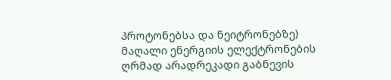პროტონებსა და ნეიტრონებზე) მაღალი ენერგიის ელექტრონების ღრმად არადრეკადი გაბნევის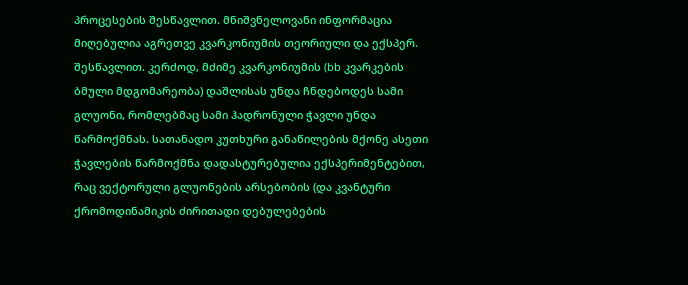პროცესების შესწავლით. მნიშვნელოვანი ინფორმაცია მიღებულია აგრეთვე კვარკონიუმის თეორიული და ექსპერ. შესწავლით. კერძოდ, მძიმე კვარკონიუმის (bb კვარკების ბმული მდგომარეობა) დაშლისას უნდა ჩნდებოდეს სამი გლუონი, რომლებმაც სამი ჰადრონული ჭავლი უნდა წარმოქმნას. სათანადო კუთხური განაწილების მქონე ასეთი ჭავლების წარმოქმნა დადასტურებულია ექსპერიმენტებით, რაც ვექტორული გლუონების არსებობის (და კვანტური ქრომოდინამიკის ძირითადი დებულებების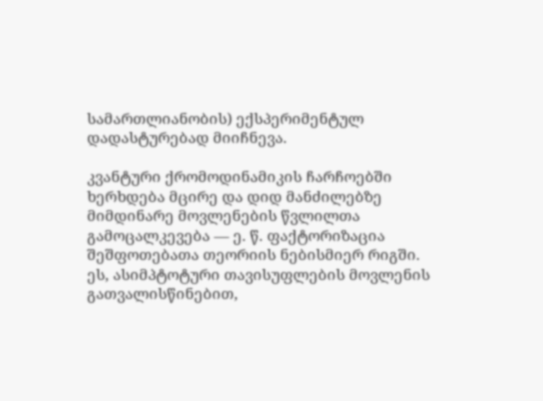სამართლიანობის) ექსპერიმენტულ დადასტურებად მიიჩნევა.

კვანტური ქრომოდინამიკის ჩარჩოებში ხერხდება მცირე და დიდ მანძილებზე მიმდინარე მოვლენების წვლილთა გამოცალკევება — ე. წ. ფაქტორიზაცია შეშფოთებათა თეორიის ნებისმიერ რიგში. ეს, ასიმპტოტური თავისუფლების მოვლენის გათვალისწინებით,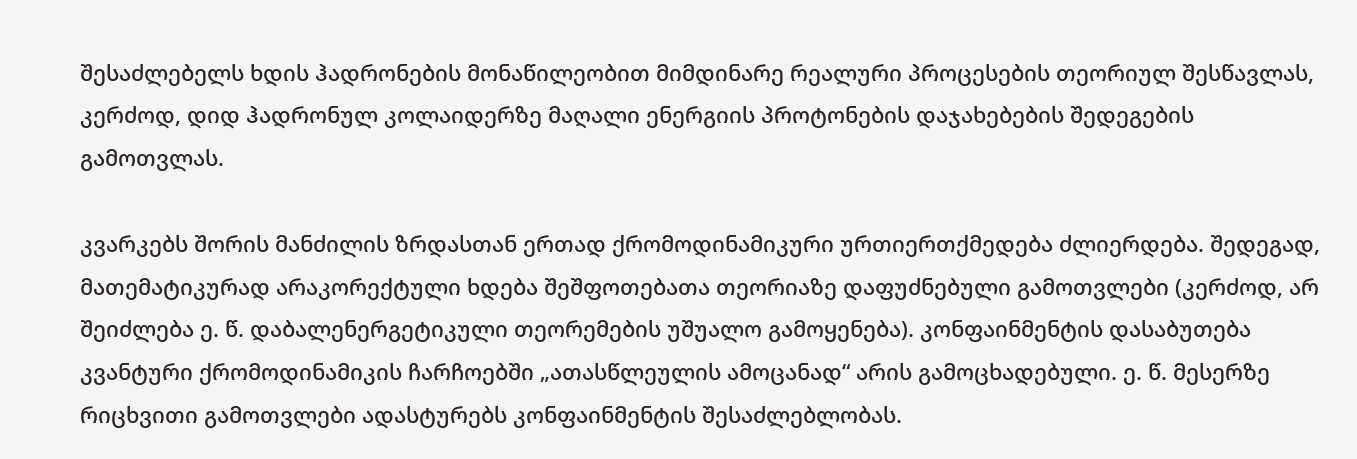შესაძლებელს ხდის ჰადრონების მონაწილეობით მიმდინარე რეალური პროცესების თეორიულ შესწავლას, კერძოდ, დიდ ჰადრონულ კოლაიდერზე მაღალი ენერგიის პროტონების დაჯახებების შედეგების გამოთვლას.

კვარკებს შორის მანძილის ზრდასთან ერთად ქრომოდინამიკური ურთიერთქმედება ძლიერდება. შედეგად, მათემატიკურად არაკორექტული ხდება შეშფოთებათა თეორიაზე დაფუძნებული გამოთვლები (კერძოდ, არ შეიძლება ე. წ. დაბალენერგეტიკული თეორემების უშუალო გამოყენება). კონფაინმენტის დასაბუთება კვანტური ქრომოდინამიკის ჩარჩოებში „ათასწლეულის ამოცანად“ არის გამოცხადებული. ე. წ. მესერზე რიცხვითი გამოთვლები ადასტურებს კონფაინმენტის შესაძლებლობას.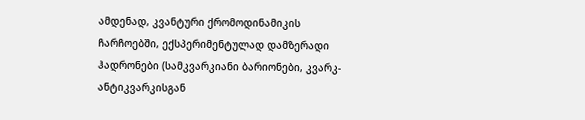ამდენად, კვანტური ქრომოდინამიკის ჩარჩოებში, ექსპერიმენტულად დამზერადი ჰადრონები (სამკვარკიანი ბარიონები, კვარკ-ანტიკვარკისგან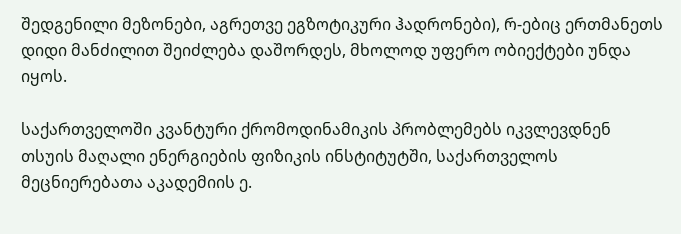შედგენილი მეზონები, აგრეთვე ეგზოტიკური ჰადრონები), რ-ებიც ერთმანეთს დიდი მანძილით შეიძლება დაშორდეს, მხოლოდ უფერო ობიექტები უნდა იყოს.

საქართველოში კვანტური ქრომოდინამიკის პრობლემებს იკვლევდნენ თსუის მაღალი ენერგიების ფიზიკის ინსტიტუტში, საქართველოს მეცნიერებათა აკადემიის ე.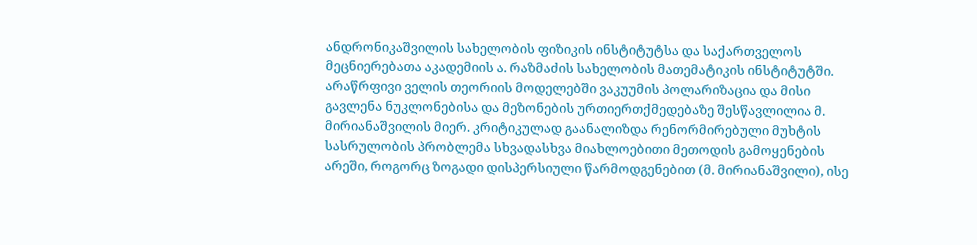ანდრონიკაშვილის სახელობის ფიზიკის ინსტიტუტსა და საქართველოს მეცნიერებათა აკადემიის ა. რაზმაძის სახელობის მათემატიკის ინსტიტუტში. არაწრფივი ველის თეორიის მოდელებში ვაკუუმის პოლარიზაცია და მისი გავლენა ნუკლონებისა და მეზონების ურთიერთქმედებაზე შესწავლილია მ. მირიანაშვილის მიერ. კრიტიკულად გაანალიზდა რენორმირებული მუხტის სასრულობის პრობლემა სხვადასხვა მიახლოებითი მეთოდის გამოყენების არეში, როგორც ზოგადი დისპერსიული წარმოდგენებით (მ. მირიანაშვილი), ისე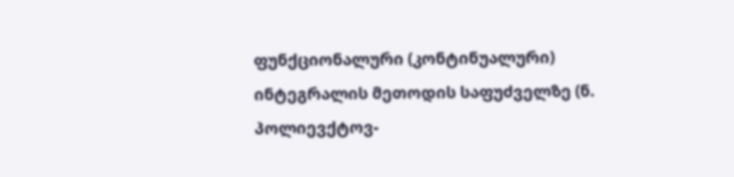ფუნქციონალური (კონტინუალური) ინტეგრალის მეთოდის საფუძველზე (ნ. პოლიევქტოვ-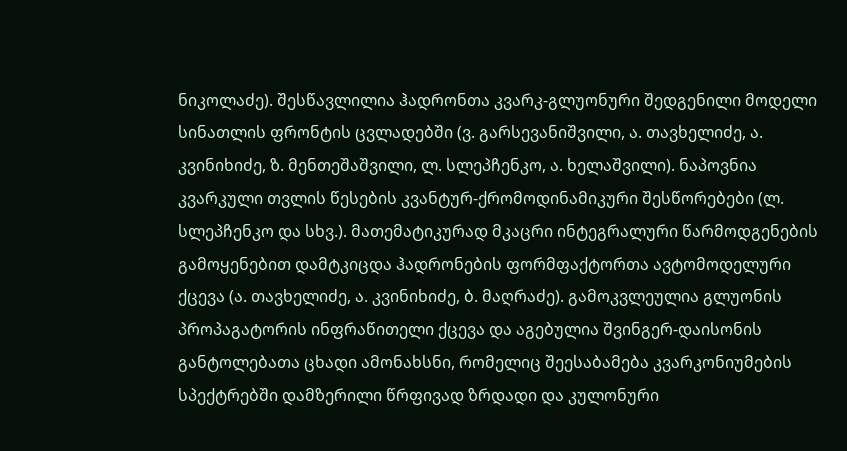ნიკოლაძე). შესწავლილია ჰადრონთა კვარკ-გლუონური შედგენილი მოდელი სინათლის ფრონტის ცვლადებში (ვ. გარსევანიშვილი, ა. თავხელიძე, ა. კვინიხიძე, ზ. მენთეშაშვილი, ლ. სლეპჩენკო, ა. ხელაშვილი). ნაპოვნია კვარკული თვლის წესების კვანტურ-ქრომოდინამიკური შესწორებები (ლ. სლეპჩენკო და სხვ.). მათემატიკურად მკაცრი ინტეგრალური წარმოდგენების გამოყენებით დამტკიცდა ჰადრონების ფორმფაქტორთა ავტომოდელური ქცევა (ა. თავხელიძე, ა. კვინიხიძე, ბ. მაღრაძე). გამოკვლეულია გლუონის პროპაგატორის ინფრაწითელი ქცევა და აგებულია შვინგერ-დაისონის განტოლებათა ცხადი ამონახსნი, რომელიც შეესაბამება კვარკონიუმების სპექტრებში დამზერილი წრფივად ზრდადი და კულონური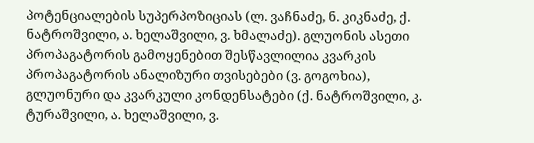პოტენციალების სუპერპოზიციას (ლ. ვაჩნაძე, ნ. კიკნაძე, ქ. ნატროშვილი, ა. ხელაშვილი, ვ. ხმალაძე). გლუონის ასეთი პროპაგატორის გამოყენებით შესწავლილია კვარკის პროპაგატორის ანალიზური თვისებები (ვ. გოგოხია), გლუონური და კვარკული კონდენსატები (ქ. ნატროშვილი, კ. ტურაშვილი, ა. ხელაშვილი, ვ.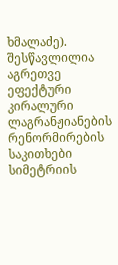ხმალაძე). შესწავლილია აგრეთვე ეფექტური კირალური ლაგრანჟიანების რენორმირების საკითხები სიმეტრიის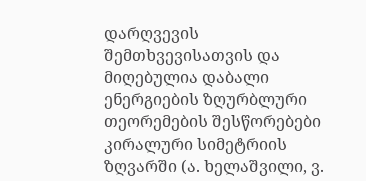დარღვევის შემთხვევისათვის და მიღებულია დაბალი ენერგიების ზღურბლური თეორემების შესწორებები კირალური სიმეტრიის ზღვარში (ა. ხელაშვილი, ვ.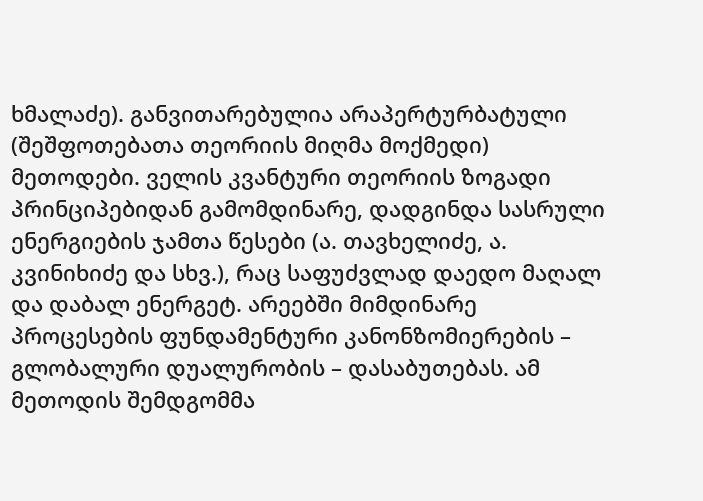ხმალაძე). განვითარებულია არაპერტურბატული (შეშფოთებათა თეორიის მიღმა მოქმედი) მეთოდები. ველის კვანტური თეორიის ზოგადი პრინციპებიდან გამომდინარე, დადგინდა სასრული ენერგიების ჯამთა წესები (ა. თავხელიძე, ა. კვინიხიძე და სხვ.), რაც საფუძვლად დაედო მაღალ და დაბალ ენერგეტ. არეებში მიმდინარე პროცესების ფუნდამენტური კანონზომიერების – გლობალური დუალურობის – დასაბუთებას. ამ მეთოდის შემდგომმა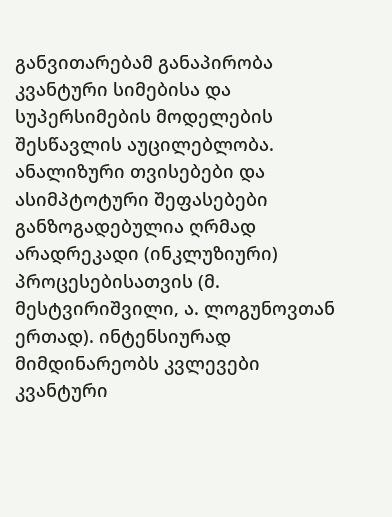განვითარებამ განაპირობა კვანტური სიმებისა და სუპერსიმების მოდელების შესწავლის აუცილებლობა. ანალიზური თვისებები და ასიმპტოტური შეფასებები განზოგადებულია ღრმად არადრეკადი (ინკლუზიური) პროცესებისათვის (მ. მესტვირიშვილი, ა. ლოგუნოვთან ერთად). ინტენსიურად მიმდინარეობს კვლევები კვანტური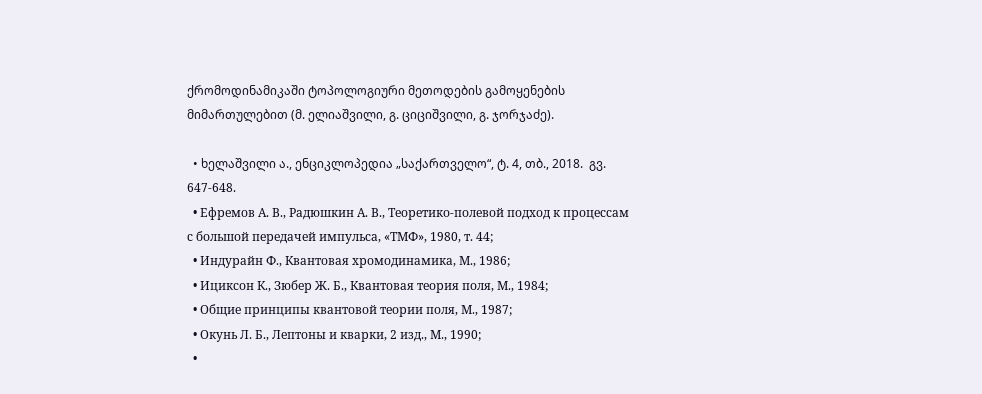ქრომოდინამიკაში ტოპოლოგიური მეთოდების გამოყენების მიმართულებით (მ. ელიაშვილი, გ. ციციშვილი, გ. ჯორჯაძე).

  • ხელაშვილი ა., ენციკლოპედია „საქართველო“, ტ. 4, თბ., 2018.  გვ. 647-648.
  • Ефремов А. В., Радюшкин А. В., Теоретико-полевой подход к процессам с большой передачей импульса, «ТМФ», 1980, т. 44;
  • Индурайн Ф., Квантовая хромодинамика, М., 1986;
  • Ициксон К., Зюбер Ж. Б., Квантовая теория поля, М., 1984;
  • Общие принципы квантовой теории поля, М., 1987;
  • Окунь Л. Б., Лептоны и кварки, 2 изд., М., 1990;
  •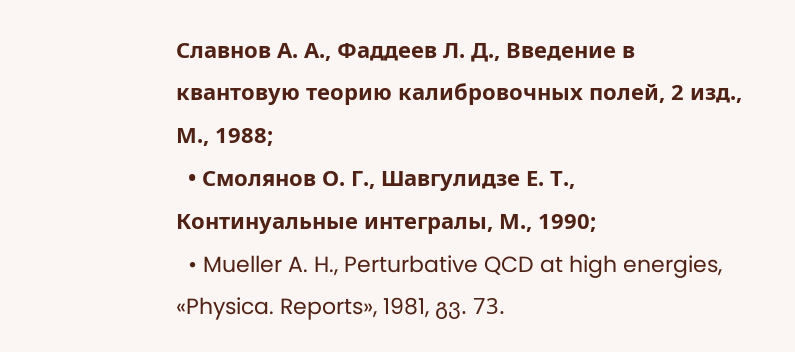Славнов А. А., Фаддеев Л. Д., Введение в квантовую теорию калибровочных полей, 2 изд., М., 1988;
  • Смолянов О. Г., Шавгулидзе Е. Т., Континуальные интегралы, М., 1990;
  • Mueller A. H., Perturbative QCD at high energies, «Physica. Reports», 1981, გვ. 73.